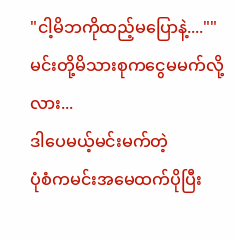"ငါ့မိဘကိုထည့်မပြောနဲ့....""မင်းတို့မိသားစုကငွေမမက်လို့လား...
ဒါပေမယ့်မင်းမက်တဲ့
ပုံစံကမင်းအမေထက်ပိုပြီး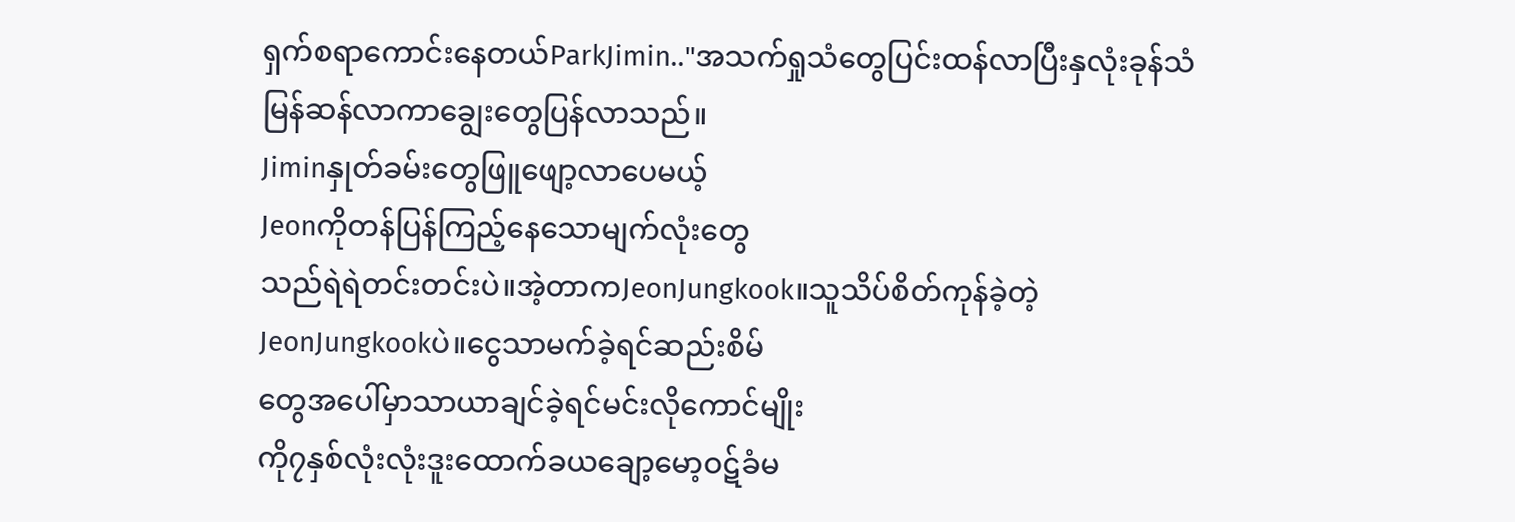ရှက်စရာကောင်းနေတယ်ParkJimin.."အသက်ရှုသံတွေပြင်းထန်လာပြီးနှလုံးခုန်သံ
မြန်ဆန်လာကာချွေးတွေပြန်လာသည်။
Jiminနှုတ်ခမ်းတွေဖြူဖျော့လာပေမယ့်
Jeonကိုတန်ပြန်ကြည့်နေသောမျက်လုံးတွေ
သည်ရဲရဲတင်းတင်းပဲ။အဲ့တာကJeonJungkook။သူသိပ်စိတ်ကုန်ခဲ့တဲ့
JeonJungkookပဲ။ငွေသာမက်ခဲ့ရင်ဆည်းစိမ်
တွေအပေါ်မှာသာယာချင်ခဲ့ရင်မင်းလိုကောင်မျိုး
ကို၇နှစ်လုံးလုံးဒူးထောက်ခယချော့မော့ဝဋ်ခံမ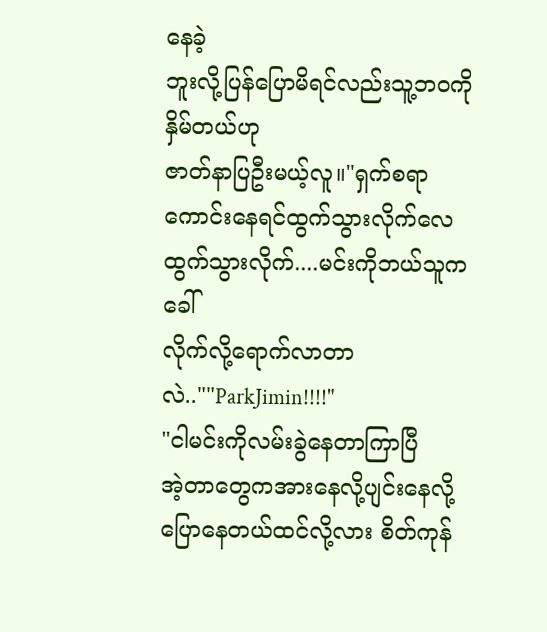နေခဲ့
ဘူးလို့ပြန်ပြောမိရင်လည်းသူ့ဘဝကိုနှိမ်တယ်ဟု
ဇာတ်နာပြဦးမယ့်လူ။"ရှက်စရာကောင်းနေရင်ထွက်သွားလိုက်လေ
ထွက်သွားလိုက်....မင်းကိုဘယ်သူကခေါ်
လိုက်လို့ရောက်လာတာလဲ..""ParkJimin!!!!"
"ငါမင်းကိုလမ်းခွဲနေတာကြာပြီ
အဲ့တာတွေကအားနေလို့ပျင်းနေလို့
ပြောနေတယ်ထင်လို့လား စိတ်ကုန်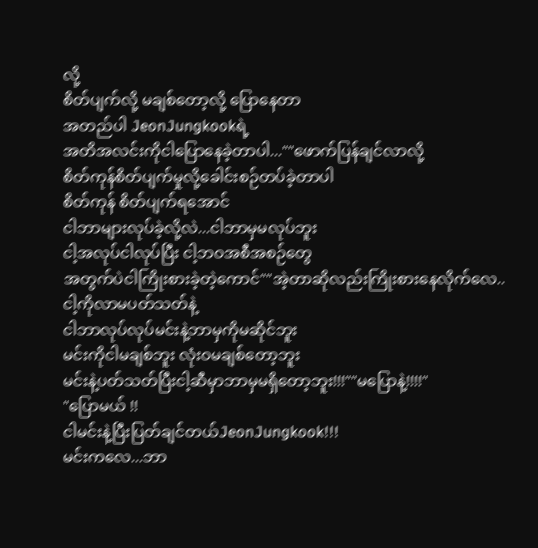လို့
စိတ်ပျက်လို့ မချစ်တော့လို့ ပြောနေတာ
အတည်ပါ JeonJungkookရဲ့
အတိအလင်းကိုငါပြောနေခဲ့တာပါ...""ဖောက်ပြန်ချင်လာလို့
စိတ်ကုန်စိတ်ပျက်မှုလို့ခေါင်းစဉ်တပ်ခဲ့တာပါ
စိတ်ကုန် စိတ်ပျက်ရအောင်
ငါဘာများလုပ်ခဲ့လို့လဲ...ငါဘာမှမလုပ်ဘူး
ငါ့အလုပ်ငါလုပ်ပြီး ငါ့ဘဝအစီအစဉ်တွေ
အတွက်ပဲငါကြိုးစားခဲ့တဲ့ကောင်""အဲ့တာဆိုလည်းကြိုးစားနေလိုက်လေ..
ငါ့ကိုလာမပတ်သတ်နဲ့
ငါဘာလုပ်လုပ်မင်းနဲ့ဘာမှကိုမဆိုင်ဘူး
မင်းကိုငါမချစ်ဘူး လုံးဝမချစ်တော့ဘူး
မင်းနဲ့ပတ်သတ်ပြီးငါ့ဆီမှာဘာမှမရှိတော့ဘူး!!!""မပြောနဲ့!!!!"
"ပြောမယ် !!
ငါမင်းနဲ့ပြီးပြတ်ချင်တယ်JeonJungkook!!!
မင်းကလေ...ဘာ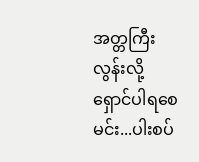အတ္တကြီးလွန်းလို့
ရှောင်ပါရစေ မင်း...ပါးစပ်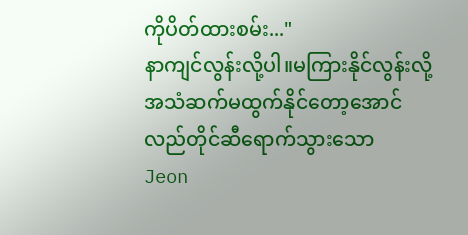ကိုပိတ်ထားစမ်း..."
နာကျင်လွန်းလို့ပါ။မကြားနိုင်လွန်းလို့
အသံဆက်မထွက်နိုင်တော့အောင်
လည်တိုင်ဆီရောက်သွားသော
Jeon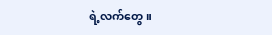ရဲ့လက်တွေ။